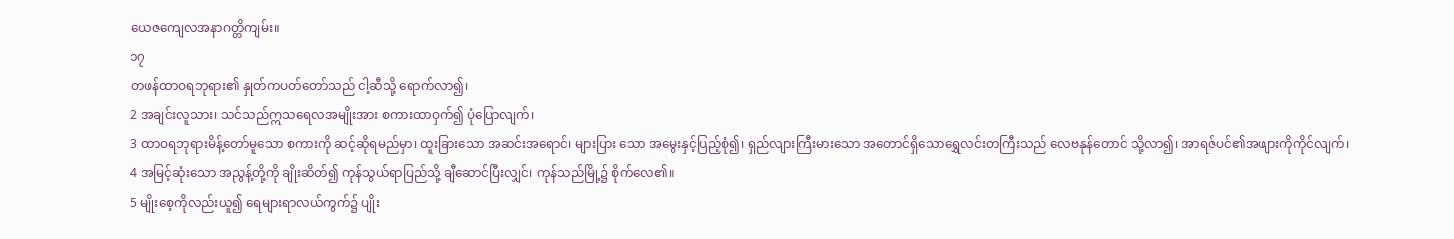ယေဇကျေလအနာဂတ္တိကျမ်း။
၁၇
တဖန်ထာဝရဘုရား၏ နှုတ်ကပတ်တော်သည် ငါ့ဆီသို့ ရောက်လာ၍၊
2 အချင်းလူသား၊ သင်သည်ဣသရေလအမျိုးအား စကားထာဝှက်၍ ပုံပြောလျက်၊
3 ထာဝရဘုရားမိန့်တော်မူသော စကားကို ဆင့်ဆိုရမည်မှာ၊ ထူးခြားသော အဆင်းအရောင်၊ များပြား သော အမွေးနှင့်ပြည့်စုံ၍၊ ရှည်လျားကြီးမားသော အတောင်ရှိသောရွှေလင်းတကြီးသည် လေဗနုန်တောင် သို့လာ၍၊ အာရဇ်ပင်၏အဖျားကိုကိုင်လျက်၊
4 အမြင့်ဆုံးသော အညွန့်တို့ကို ချိုးဆိတ်၍ ကုန်သွယ်ရာပြည်သို့ ချီဆောင်ပြီးလျှင်၊ ကုန်သည်မြို့၌ စိုက်လေ၏။
5 မျိုးစေ့ကိုလည်းယူ၍ ရေများရာလယ်ကွက်၌ ပျိုး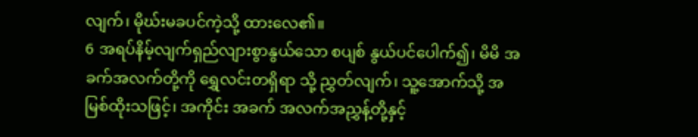လျက်၊ မိုဃ်းမခပင်ကဲ့သို့ ထားလေ၏။
6 အရပ်နိမ့်လျက်ရှည်လျားစွာနွယ်သော စပျစ် နွယ်ပင်ပေါက်၍၊ မိမိ အခက်အလက်တို့ကို ရွှေလင်းတရှိရာ သို့ ညွှတ်လျက်၊ သူ့အောက်သို့ အမြစ်ထိုးသဖြင့်၊ အကိုင်း အခက် အလက်အညွှန့်တို့နှင့်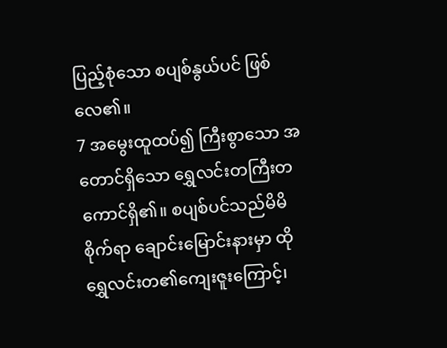ပြည့်စုံသော စပျစ်နွယ်ပင် ဖြစ်လေ၏။
7 အမွေးထူထပ်၍ ကြီးစွာသော အတောင်ရှိသော ရွှေလင်းတကြီးတကောင်ရှိ၏။ စပျစ်ပင်သည်မိမိစိုက်ရာ ချောင်းမြောင်းနားမှာ ထိုရွှေလင်းတ၏ကျေးဇူးကြောင့်၊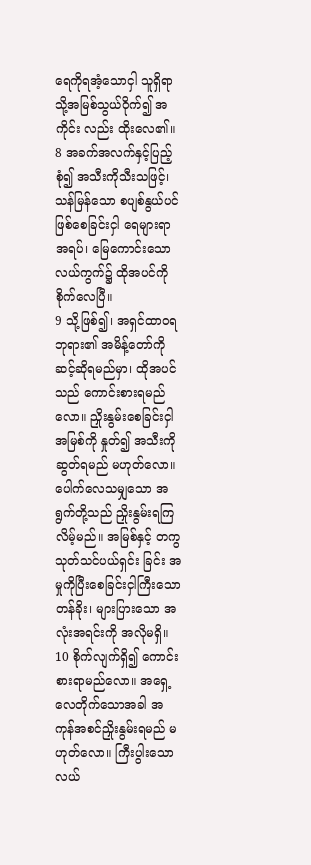ရေကိုရအံ့သောငှါ သူရှိရာသို့အမြစ်သွယ်ဝိုက်၍ အကိုင်း လည်း ထိုးလေ၏။
8 အခက်အလက်နှင့်ပြည့်စုံ၍ အသီးကိုသီးသဖြင့်၊ သန်မြန်သော စပျစ်နွယ်ပင်ဖြစ်စေခြင်းငှါ ရေများရာ အရပ်၊ မြေကောင်းသောလယ်ကွက်၌ ထိုအပင်ကို စိုက်လေပြီ။
9 သို့ဖြစ်၍၊ အရှင်ထာဝရဘုရား၏ အမိန့်တော်ကို ဆင့်ဆိုရမည်မှာ၊ ထိုအပင်သည် ကောင်းစားရမည်လော။ ညှိုးနွမ်းစေခြင်းငှါ အမြစ်ကို နှုတ်၍ အသီးကိုဆွတ်ရမည် မဟုတ်လော။ ပေါက်လေသမျှသော အရွက်တို့သည် ညှိုးနွမ်းရကြလိမ့်မည်။ အမြစ်နှင့် တကွသုတ်သင်ပယ်ရှင်း ခြင်း အမှုကိုပြီးစေခြင်းငှါကြီးသော တန်ခိုး၊ များပြားသော အလုံးအရင်းကို အလိုမရှိ။
10 စိုက်လျက်ရှိ၍ ကောင်းစားရာမည်လော။ အရှေ့လေတိုက်သောအခါ အကုန်အစင်ညှိုးနွမ်းရမည် မဟုတ်လော။ ကြီးပွါးသော လယ်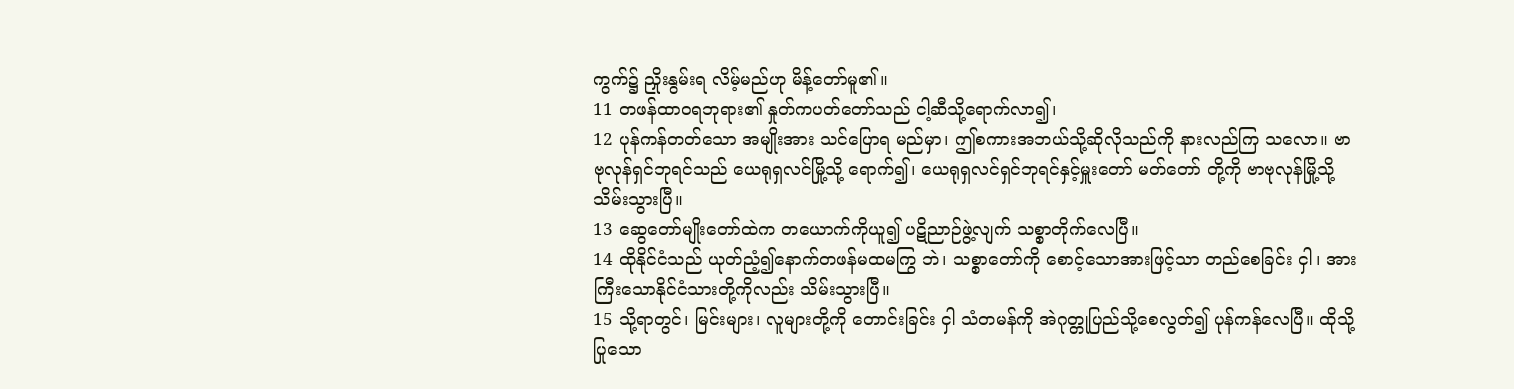ကွက်၌ ညှိုးနွမ်းရ လိမ့်မည်ဟု မိန့်တော်မူ၏။
11 တဖန်ထာဝရဘုရား၏ နှုတ်ကပတ်တော်သည် ငါ့ဆီသို့ရောက်လာ၍၊
12 ပုန်ကန်တတ်သော အမျိုးအား သင်ပြောရ မည်မှာ၊ ဤစကားအဘယ်သို့ဆိုလိုသည်ကို နားလည်ကြ သလော။ ဗာဗုလုန်ရှင်ဘုရင်သည် ယေရုရှလင်မြို့သို့ ရောက်၍၊ ယေရုရှလင်ရှင်ဘုရင်နှင့်မှူးတော် မတ်တော် တို့ကို ဗာဗုလုန်မြို့သို့သိမ်းသွားပြီ။
13 ဆွေတော်မျိုးတော်ထဲက တယောက်ကိုယူ၍ ပဋိညာဉ်ဖွဲ့လျက် သစ္စာတိုက်လေပြီ။
14 ထိုနိုင်ငံသည် ယုတ်ညံ့၍နောက်တဖန်မထမကြွ ဘဲ၊ သစ္စာတော်ကို စောင့်သောအားဖြင့်သာ တည်စေခြင်း ငှါ၊ အားကြီးသောနိုင်ငံသားတို့ကိုလည်း သိမ်းသွားပြီ။
15 သို့ရာတွင်၊ မြင်းများ၊ လူများတို့ကို တောင်းခြင်း ငှါ သံတမန်ကို အဲဂုတ္တုပြည်သို့စေလွတ်၍ ပုန်ကန်လေပြီ။ ထိုသို့ပြုသော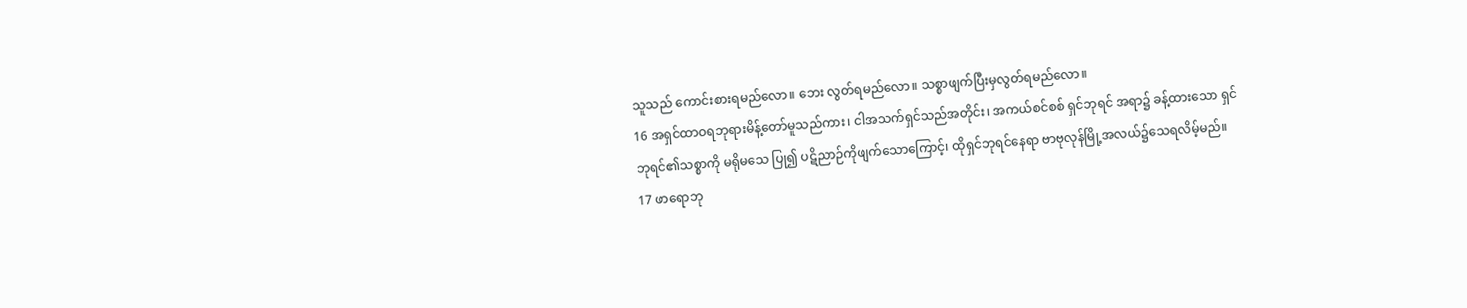သူသည် ကောင်းစားရမည်လော။ ဘေး လွတ်ရမည်လော။ သစ္စာဖျက်ပြီးမှလွတ်ရမည်လော။
16 အရှင်ထာဝရဘုရားမိန့်တော်မူသည်ကား၊ ငါအသက်ရှင်သည်အတိုင်း၊ အကယ်စင်စစ် ရှင်ဘုရင် အရာ၌ ခန့်ထားသော ရှင်ဘုရင်၏သစ္စာကို မရိုမသေ ပြု၍ ပဋိညာဉ်ကိုဖျက်သောကြောင့်၊ ထိုရှင်ဘုရင်နေရာ ဗာဗုလုန်မြို့အလယ်၌သေရလိမ့်မည်။
17 ဖာရောဘု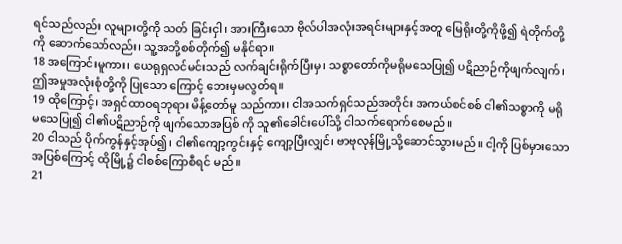ရင်သည်လည်း လူများတို့ကို သတ် ခြင်းငှါ၊ အားကြီးသော ဗိုလ်ပါအလုံးအရင်းများနှင့်အတူ မြေရိုးတို့ကိုဖို့၍ ရဲတိုက်တို့ကို ဆောက်သော်လည်း၊ သူ့အဘို့စစ်တိုက်၍ မနိုင်ရာ။
18 အကြောင်းမူကား၊ ယေရုရှလင်မင်းသည် လက်ချင်းရိုက်ပြီးမှ၊ သစ္စာတော်ကိုမရိုမသေပြု၍ ပဋိညာဉ်ကိုဖျက်လျက်၊ ဤအမှုအလုံးစုံတို့ကို ပြုသော ကြောင့် ဘေးမှမလွတ်ရ။
19 ထိုကြောင့်၊ အရှင်ထာဝရဘုရား မိန့်တော်မူ သည်ကား၊ ငါအသက်ရှင်သည်အတိုင်း အကယ်စင်စစ် ငါ၏သစ္စာကို မရိုမသေပြု၍ ငါ၏ပဋိညာဉ်ကို ဖျက်သောအပြစ် ကို သူ၏ခေါင်းပေါ်သို့ ငါသက်ရောက်စေမည်။
20 ငါသည် ပိုက်ကွန်နှင့်အုပ်၍၊ ငါ၏ကျော့ကွင်းနှင့် ကျော့ပြီးလျှင်၊ ဗာဗုလုန်မြို့သို့ဆောင်သွားမည်။ ငါ့ကို ပြစ်မှားသောအပြစ်ကြောင့် ထိုမြို့၌ ငါစစ်ကြောစီရင် မည်။
21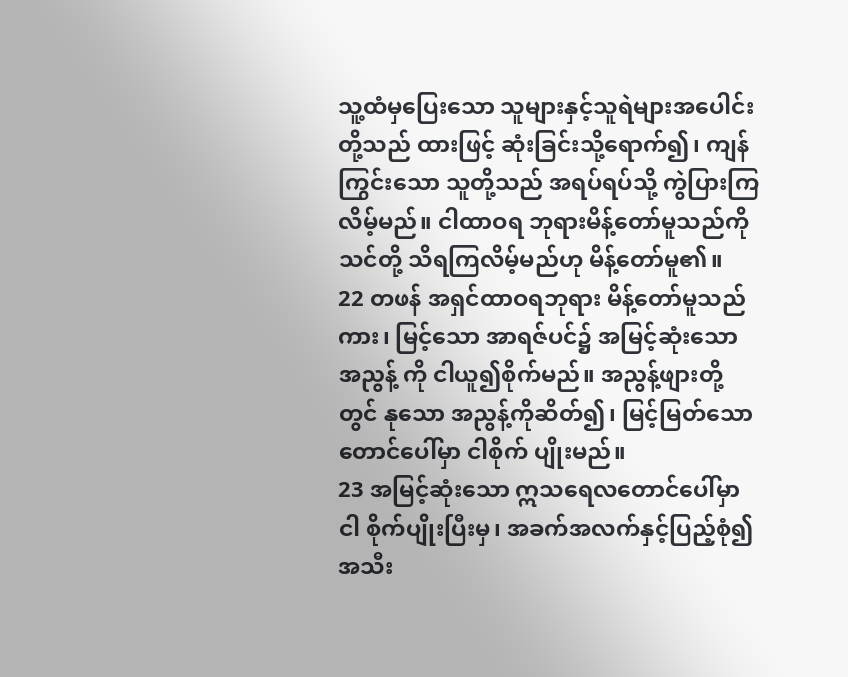သူ့ထံမှပြေးသော သူများနှင့်သူရဲများအပေါင်း တို့သည် ထားဖြင့် ဆုံးခြင်းသို့ရောက်၍၊ ကျန်ကြွင်းသော သူတို့သည် အရပ်ရပ်သို့ ကွဲပြားကြလိမ့်မည်။ ငါထာဝရ ဘုရားမိန့်တော်မူသည်ကို သင်တို့ သိရကြလိမ့်မည်ဟု မိန့်တော်မူ၏။
22 တဖန် အရှင်ထာဝရဘုရား မိန့်တော်မူသည် ကား၊ မြင့်သော အာရဇ်ပင်၌ အမြင့်ဆုံးသော အညွန့် ကို ငါယူ၍စိုက်မည်။ အညွန့်ဖျားတို့တွင် နုသော အညွန့်ကိုဆိတ်၍၊ မြင့်မြတ်သော တောင်ပေါ်မှာ ငါစိုက် ပျိုးမည်။
23 အမြင့်ဆုံးသော ဣသရေလတောင်ပေါ်မှာ ငါ စိုက်ပျိုးပြီးမှ၊ အခက်အလက်နှင့်ပြည့်စုံ၍ အသီး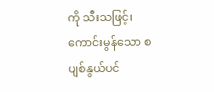ကို သီးသဖြင့်၊ ကောင်းမွန်သော စပျစ်နွယ်ပင်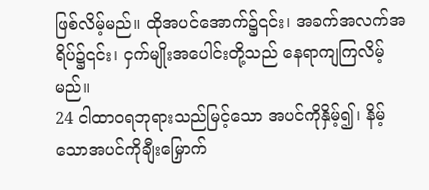ဖြစ်လိမ့်မည်။ ထိုအပင်အောက်၌၎င်း၊ အခက်အလက်အရိပ်၌၎င်း၊ ငှက်မျိုးအပေါင်းတို့သည် နေရာကျကြလိမ့်မည်။
24 ငါထာဝရဘုရားသည်မြင့်သော အပင်ကိုနှိမ့်၍၊ နိမ့်သောအပင်ကိုချီးမြှောက်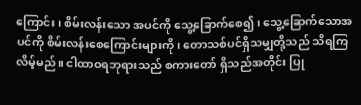ကြောင်း၊ စိမ်းလန်းသော အပင်ကို သွေ့ခြောက်စေ၍၊ သွေ့ခြောက်သောအပင်ကို စိမ်းလန်းစေကြောင်းများကို၊ တောသစ်ပင်ရှိသမျှတို့သည် သိရကြလိမ့်မည်။ ငါထာဝရဘုရားသည် စကားတော် ရှိသည်အတိုင်း ပြု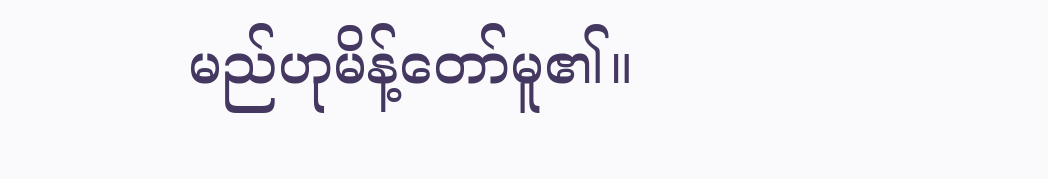မည်ဟုမိန့်တော်မူ၏။